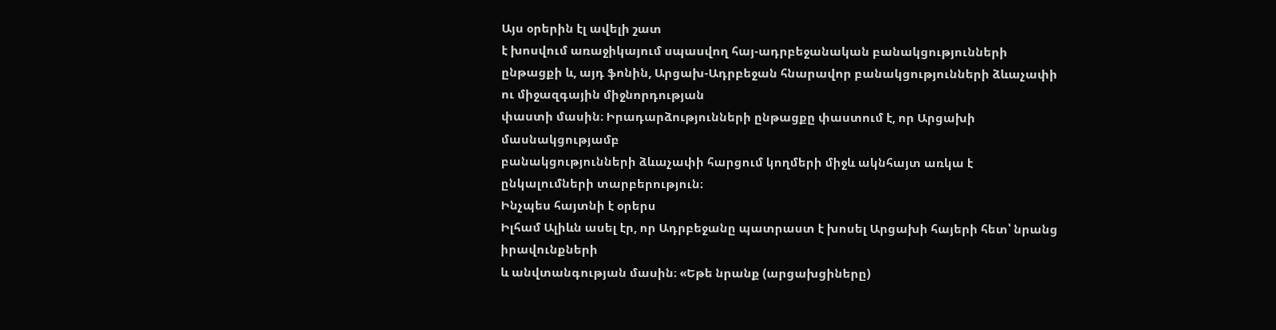Այս օրերին էլ ավելի շատ
է խոսվում առաջիկայում սպասվող հայ-ադրբեջանական բանակցությունների ընթացքի և, այդ ֆոնին, Արցախ-Ադրբեջան հնարավոր բանակցությունների ձևաչափի ու միջազգային միջնորդության
փաստի մասին։ Իրադարձությունների ընթացքը փաստում է, որ Արցախի մասնակցությամբ
բանակցությունների ձևաչափի հարցում կողմերի միջև ակնհայտ առկա է ընկալումների տարբերություն։
Ինչպես հայտնի է օրերս
Իլհամ Ալիևն ասել էր, որ Ադրբեջանը պատրաստ է խոսել Արցախի հայերի հետ՝ նրանց իրավունքների
և անվտանգության մասին։ «Եթե նրանք (արցախցիները)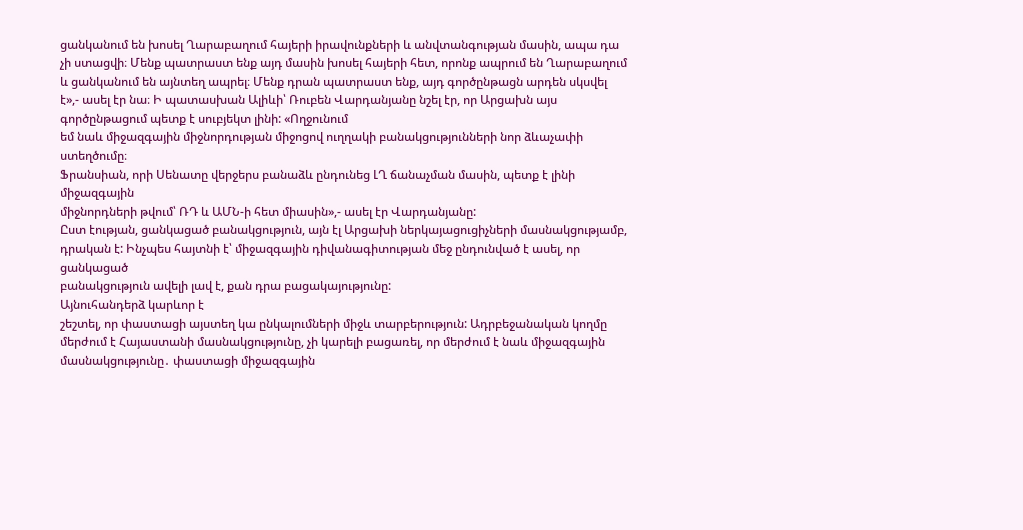ցանկանում են խոսել Ղարաբաղում հայերի իրավունքների և անվտանգության մասին, ապա դա
չի ստացվի։ Մենք պատրաստ ենք այդ մասին խոսել հայերի հետ, որոնք ապրում են Ղարաբաղում
և ցանկանում են այնտեղ ապրել։ Մենք դրան պատրաստ ենք, այդ գործընթացն արդեն սկսվել
է»,- ասել էր նա։ Ի պատասխան Ալիևի՝ Ռուբեն Վարդանյանը նշել էր, որ Արցախն այս
գործընթացում պետք է սուբյեկտ լինի: «Ողջունում
եմ նաև միջազգային միջնորդության միջոցով ուղղակի բանակցությունների նոր ձևաչափի ստեղծումը։
Ֆրանսիան, որի Սենատը վերջերս բանաձև ընդունեց ԼՂ ճանաչման մասին, պետք է լինի միջազգային
միջնորդների թվում՝ ՌԴ և ԱՄՆ-ի հետ միասին»,- ասել էր Վարդանյանը:
Ըստ էության, ցանկացած բանակցություն, այն էլ Արցախի ներկայացուցիչների մասնակցությամբ,
դրական է: Ինչպես հայտնի է՝ միջազգային դիվանագիտության մեջ ընդունված է ասել, որ ցանկացած
բանակցություն ավելի լավ է, քան դրա բացակայությունը:
Այնուհանդերձ կարևոր է
շեշտել, որ փաստացի այստեղ կա ընկալումների միջև տարբերություն: Ադրբեջանական կողմը
մերժում է Հայաստանի մասնակցությունը, չի կարելի բացառել, որ մերժում է նաև միջազգային
մասնակցությունը․ փաստացի միջազգային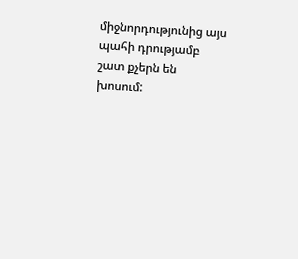միջնորդությունից այս պահի դրությամբ շատ քչերն են
խոսում: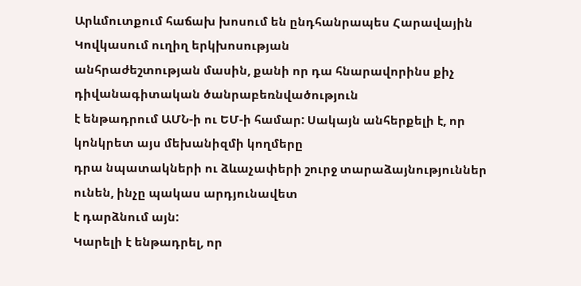Արևմուտքում հաճախ խոսում են ընդհանրապես Հարավային Կովկասում ուղիղ երկխոսության
անհրաժեշտության մասին, քանի որ դա հնարավորինս քիչ դիվանագիտական ծանրաբեռնվածություն
է ենթադրում ԱՄՆ-ի ու ԵՄ-ի համար: Սակայն անհերքելի է, որ կոնկրետ այս մեխանիզմի կողմերը
դրա նպատակների ու ձևաչափերի շուրջ տարաձայնություններ ունեն, ինչը պակաս արդյունավետ
է դարձնում այն:
Կարելի է ենթադրել, որ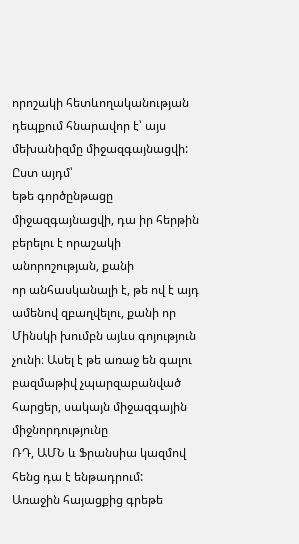որոշակի հետևողականության դեպքում հնարավոր է՝ այս մեխանիզմը միջազգայնացվի: Ըստ այդմ՝
եթե գործընթացը միջազգայնացվի, դա իր հերթին բերելու է որաշակի անորոշության, քանի
որ անհասկանալի է, թե ով է այդ ամենով զբաղվելու, քանի որ Մինսկի խումբն այևս գոյություն
չունի։ Ասել է թե առաջ են գալու բազմաթիվ չպարզաբանված հարցեր, սակայն միջազգային միջնորդությունը
ՌԴ, ԱՄՆ և Ֆրանսիա կազմով հենց դա է ենթադրում:
Առաջին հայացքից գրեթե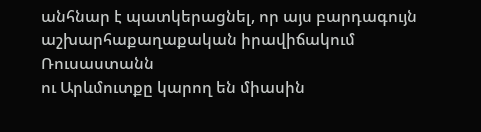անհնար է պատկերացնել, որ այս բարդագույն աշխարհաքաղաքական իրավիճակում Ռուսաստանն
ու Արևմուտքը կարող են միասին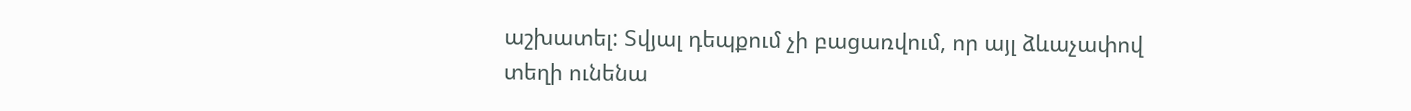աշխատել: Տվյալ դեպքում չի բացառվում, որ այլ ձևաչափով
տեղի ունենա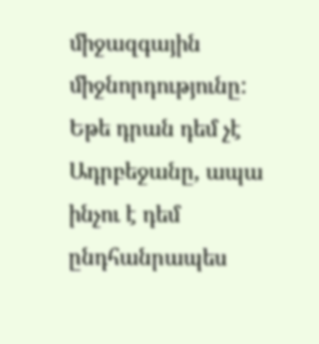միջազգային միջնորդությունը: Եթե դրան դեմ չէ Ադրբեջանը, ապա ինչու է դեմ
ընդհանրապես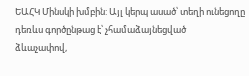ԵԱՀԿ Մինսկի խմբին: Այլ կերպ ասած՝ տեղի ունեցողը դեռևս գործընթաց է՝ չհամաձայնեցված
ձևաչափով,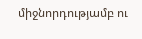միջնորդությամբ ու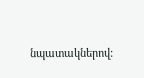նպատակներով: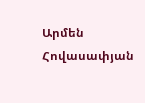Արմեն Հովասափյան